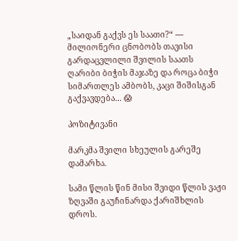„საიდან გაქვს ეს საათი?“ — მილიონერი ცნობობს თავისი გარდაცვლილი შვილის საათს ღარიბი ბიჭის მაჯაზე და როცა ბიჭი სიმართლეს ამბობს, კაცი შიშისგან გაქვავდება… 😱

პოზიტივანი

მარკმა შვილი სხეულის გარეშე დამარხა.

სამი წლის წინ მისი შვიდი წლის ვაჟი ზღვაში გაუჩინარდა ქარიშხლის დროს.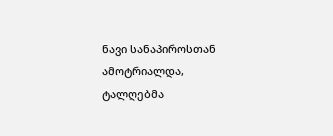ნავი სანაპიროსთან ამოტრიალდა, ტალღებმა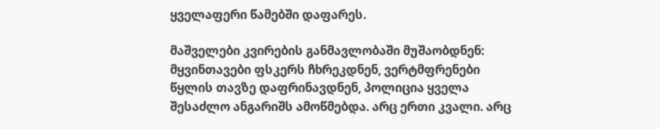ყველაფერი წამებში დაფარეს.

მაშველები კვირების განმავლობაში მუშაობდნენ: მყვინთავები ფსკერს ჩხრეკდნენ, ვერტმფრენები წყლის თავზე დაფრინავდნენ, პოლიცია ყველა შესაძლო ანგარიშს ამოწმებდა. არც ერთი კვალი. არც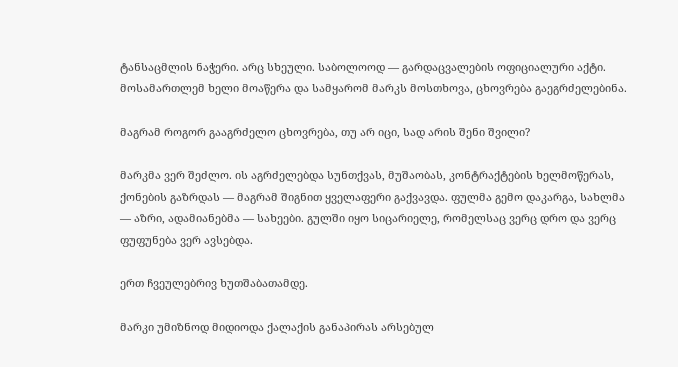ტანსაცმლის ნაჭერი. არც სხეული. საბოლოოდ — გარდაცვალების ოფიციალური აქტი. მოსამართლემ ხელი მოაწერა და სამყარომ მარკს მოსთხოვა, ცხოვრება გაეგრძელებინა.

მაგრამ როგორ გააგრძელო ცხოვრება, თუ არ იცი, სად არის შენი შვილი?

მარკმა ვერ შეძლო. ის აგრძელებდა სუნთქვას, მუშაობას, კონტრაქტების ხელმოწერას, ქონების გაზრდას — მაგრამ შიგნით ყველაფერი გაქვავდა. ფულმა გემო დაკარგა, სახლმა — აზრი, ადამიანებმა — სახეები. გულში იყო სიცარიელე, რომელსაც ვერც დრო და ვერც ფუფუნება ვერ ავსებდა.

ერთ ჩვეულებრივ ხუთშაბათამდე.

მარკი უმიზნოდ მიდიოდა ქალაქის განაპირას არსებულ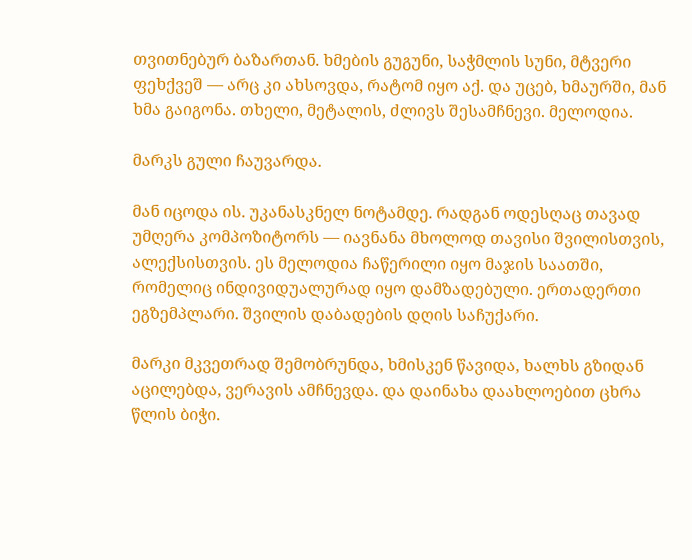თვითნებურ ბაზართან. ხმების გუგუნი, საჭმლის სუნი, მტვერი ფეხქვეშ — არც კი ახსოვდა, რატომ იყო აქ. და უცებ, ხმაურში, მან ხმა გაიგონა. თხელი, მეტალის, ძლივს შესამჩნევი. მელოდია.

მარკს გული ჩაუვარდა.

მან იცოდა ის. უკანასკნელ ნოტამდე. რადგან ოდესღაც თავად უმღერა კომპოზიტორს — იავნანა მხოლოდ თავისი შვილისთვის, ალექსისთვის. ეს მელოდია ჩაწერილი იყო მაჯის საათში, რომელიც ინდივიდუალურად იყო დამზადებული. ერთადერთი ეგზემპლარი. შვილის დაბადების დღის საჩუქარი.

მარკი მკვეთრად შემობრუნდა, ხმისკენ წავიდა, ხალხს გზიდან აცილებდა, ვერავის ამჩნევდა. და დაინახა დაახლოებით ცხრა წლის ბიჭი.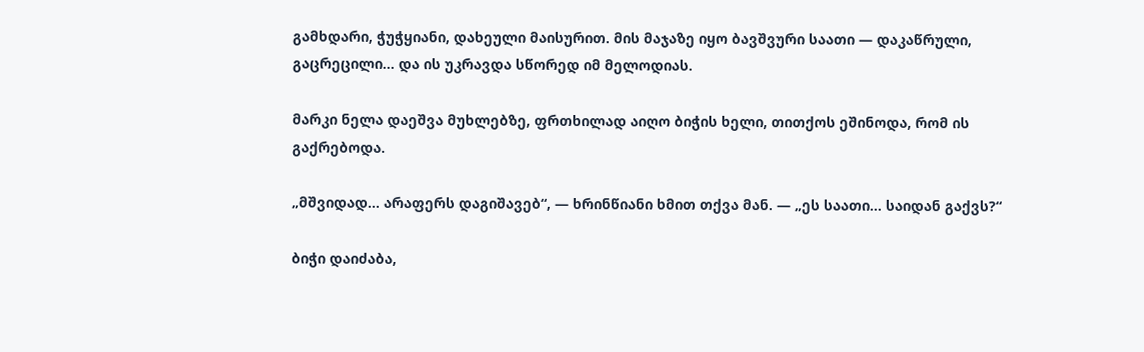გამხდარი, ჭუჭყიანი, დახეული მაისურით. მის მაჯაზე იყო ბავშვური საათი — დაკაწრული, გაცრეცილი… და ის უკრავდა სწორედ იმ მელოდიას.

მარკი ნელა დაეშვა მუხლებზე, ფრთხილად აიღო ბიჭის ხელი, თითქოს ეშინოდა, რომ ის გაქრებოდა.

„მშვიდად… არაფერს დაგიშავებ“, — ხრინწიანი ხმით თქვა მან. — „ეს საათი… საიდან გაქვს?“

ბიჭი დაიძაბა,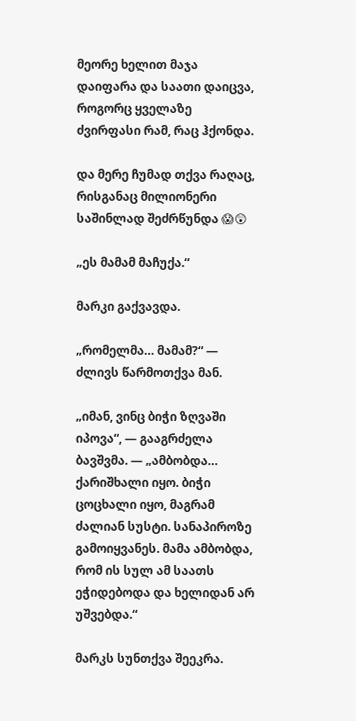მეორე ხელით მაჯა დაიფარა და საათი დაიცვა, როგორც ყველაზე ძვირფასი რამ, რაც ჰქონდა.

და მერე ჩუმად თქვა რაღაც, რისგანაც მილიონერი საშინლად შეძრწუნდა 😱😲

„ეს მამამ მაჩუქა.“

მარკი გაქვავდა.

„რომელმა… მამამ?“ — ძლივს წარმოთქვა მან.

„იმან, ვინც ბიჭი ზღვაში იპოვა“, — გააგრძელა ბავშვმა. — „ამბობდა… ქარიშხალი იყო. ბიჭი ცოცხალი იყო, მაგრამ ძალიან სუსტი. სანაპიროზე გამოიყვანეს. მამა ამბობდა, რომ ის სულ ამ საათს ეჭიდებოდა და ხელიდან არ უშვებდა.“

მარკს სუნთქვა შეეკრა.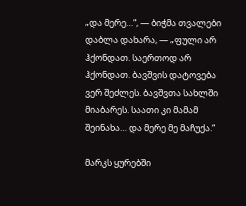„და მერე…“, — ბიჭმა თვალები დაბლა დახარა, — „ფული არ ჰქონდათ. საერთოდ არ ჰქონდათ. ბავშვის დატოვება ვერ შეძლეს. ბავშვთა სახლში მიაბარეს. საათი კი მამამ შეინახა… და მერე მე მაჩუქა.“

მარკს ყურებში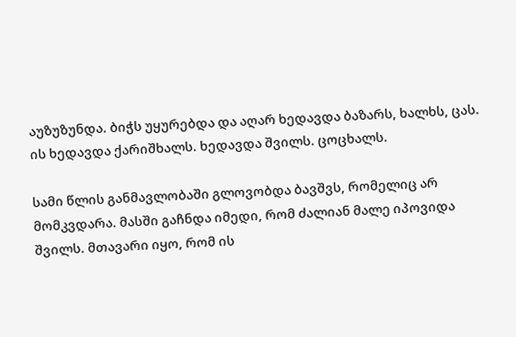აუზუზუნდა. ბიჭს უყურებდა და აღარ ხედავდა ბაზარს, ხალხს, ცას. ის ხედავდა ქარიშხალს. ხედავდა შვილს. ცოცხალს.

სამი წლის განმავლობაში გლოვობდა ბავშვს, რომელიც არ მომკვდარა. მასში გაჩნდა იმედი, რომ ძალიან მალე იპოვიდა შვილს. მთავარი იყო, რომ ის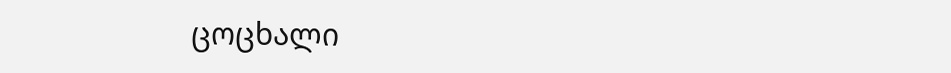ცოცხალი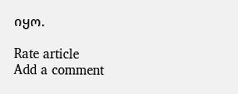იყო.

Rate article
Add a comment